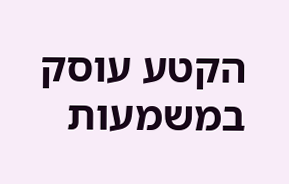הקטע עוסק במשמעות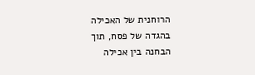הרוחנית של האכילה בהגדה של פסח, תוך הבחנה בין אכילה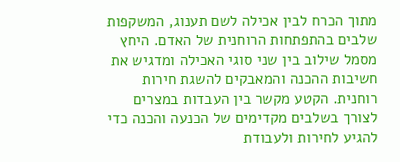מתוך הכרח לבין אכילה לשם תענוג, המשקפות שלבים בהתפתחות הרוחנית של האדם. היחץ מסמל שילוב בין שני סוגי האכילה ומדגיש את חשיבות ההכנה והמאבקים להשגת חירות רוחנית. הקטע מקשר בין העבדות במצרים לצורך בשלבים מקדימים של הכנעה והכנה כדי להגיע לחירות ולעבודת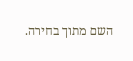השם מתוך בחירה.